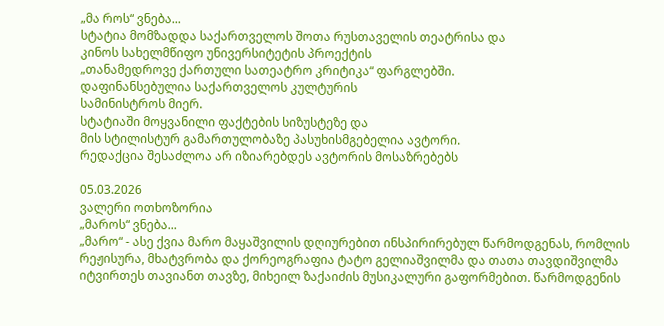„მა როს“ ვნება...
სტატია მომზადდა საქართველოს შოთა რუსთაველის თეატრისა და
კინოს სახელმწიფო უნივერსიტეტის პროექტის
„თანამედროვე ქართული სათეატრო კრიტიკა“ ფარგლებში.
დაფინანსებულია საქართველოს კულტურის
სამინისტროს მიერ.
სტატიაში მოყვანილი ფაქტების სიზუსტეზე და
მის სტილისტურ გამართულობაზე პასუხისმგებელია ავტორი.
რედაქცია შესაძლოა არ იზიარებდეს ავტორის მოსაზრებებს

05.03.2026
ვალერი ოთხოზორია
„მაროს“ ვნება...
„მარო“ - ასე ქვია მარო მაყაშვილის დღიურებით ინსპირირებულ წარმოდგენას, რომლის რეჟისურა, მხატვრობა და ქორეოგრაფია ტატო გელიაშვილმა და თათა თავდიშვილმა იტვირთეს თავიანთ თავზე, მიხეილ ზაქაიძის მუსიკალური გაფორმებით. წარმოდგენის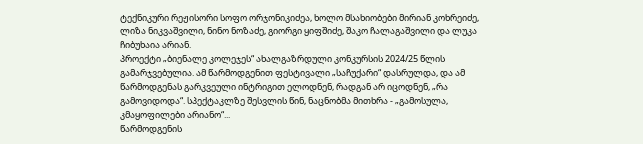ტექნიკური რეჟისორი სოფო ორჯონიკიძეა, ხოლო მსახიობები მირიან კოხრეიძე, ლიზა ნიკვაშვილი, ნინო ნოზაძე, გიორგი ყიფშიძე, შაკო ჩალაგაშვილი და ლუკა ჩიბუხაია არიან.
პროექტი „ბიენალე კოლეჯეს“ ახალგაზრდული კონკურსის 2024/25 წლის გამარჯვებულია. ამ წარმოდგენით ფესტივალი „საჩუქარი“ დასრულდა, და ამ წარმოდგენას გარკვეული ინტრიგით ელოდნენ, რადგან არ იცოდნენ, „რა გამოვიდოდა“. სპექტაკლზე შესვლის წინ, ნაცნობმა მითხრა - „გამოსულა, კმაყოფილები არიანო“...
წარმოდგენის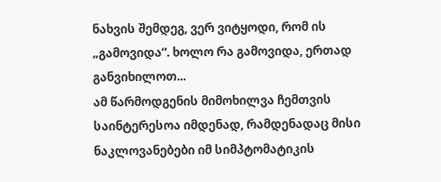ნახვის შემდეგ, ვერ ვიტყოდი, რომ ის „გამოვიდა“. ხოლო რა გამოვიდა, ერთად განვიხილოთ...
ამ წარმოდგენის მიმოხილვა ჩემთვის საინტერესოა იმდენად, რამდენადაც მისი ნაკლოვანებები იმ სიმპტომატიკის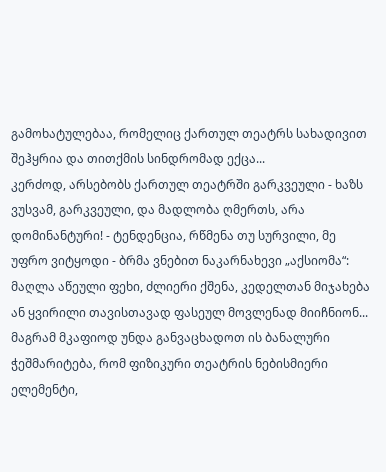გამოხატულებაა, რომელიც ქართულ თეატრს სახადივით შეჰყრია და თითქმის სინდრომად ექცა...
კერძოდ, არსებობს ქართულ თეატრში გარკვეული - ხაზს ვუსვამ, გარკვეული, და მადლობა ღმერთს, არა დომინანტური! - ტენდენცია, რწმენა თუ სურვილი, მე უფრო ვიტყოდი - ბრმა ვნებით ნაკარნახევი „აქსიომა“: მაღლა აწეული ფეხი, ძლიერი ქშენა, კედელთან მიჯახება ან ყვირილი თავისთავად ფასეულ მოვლენად მიიჩნიონ... მაგრამ მკაფიოდ უნდა განვაცხადოთ ის ბანალური ჭეშმარიტება, რომ ფიზიკური თეატრის ნებისმიერი ელემენტი,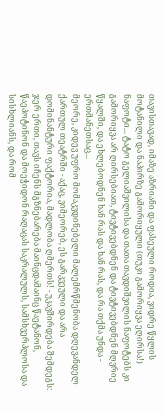თავისთავად, იმაზე აზრიანი და ფასეული როდია, ვიდრე წყლის მოტანილი და ნაპირზე გამორიყული (თუკი გამორიყვა ეღირსა!) ნაფოტი... ტატო გელიაშვილისა და თათა თავდიშვილის ნაფოტებს კი გამორიყვა არ ღირსებიათ, ტივტივებდნენ და ტივტივებდნენ მღვრიე წყალში, და ეხლებოდნენ ხან რას და ხან რას, და რა თქმა უნდა - ერთმანეთსაც...
მეორე, კიდევ უფრო მომაკვდინებელი მალემრწმენობა დღევანდელ ქართულ თეატრში - აქაც, ვიმეორებ, ეს გარკვეული და არა დომინანტური ფაქტორია, მადლობა ღმერთს! - უკავშირდება შემდეგს: ჯერ ერთი, თავს იჩენს მგზნებარება მაინცდამაინც წაეტანონ, წაეპოტინონ და მოეჭიდონ რაღაცას საკრალულს, სამსხვერპლოსა და სისხლიანს, და რომ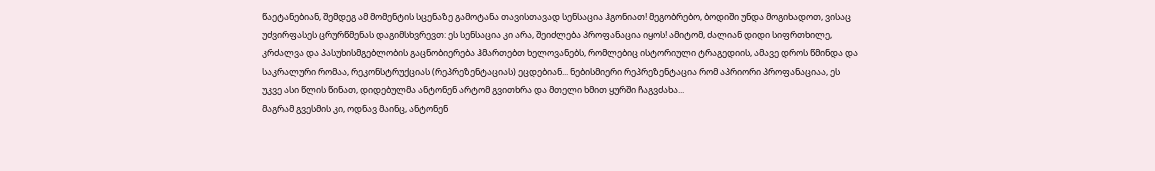წაეტანებიან, შემდეგ ამ მომენტის სცენაზე გამოტანა თავისთავად სენსაცია ჰგონიათ! მეგობრებო, ბოდიში უნდა მოგიხადოთ, ვისაც უძვირფასეს ცრურწმენას დაგიმსხვრევთ: ეს სენსაცია კი არა, შეიძლება პროფანაცია იყოს! ამიტომ, ძალიან დიდი სიფრთხილე, კრძალვა და პასუხისმგებლობის გაცნობიერება ჰმართებთ ხელოვანებს, რომლებიც ისტორიული ტრაგედიის, ამავე დროს წმინდა და საკრალური რომაა, რეკონსტრუქციას (რეპრეზენტაციას) ეცდებიან... ნებისმიერი რეპრეზენტაცია რომ აპრიორი პროფანაციაა, ეს უკვე ასი წლის წინათ, დიდებულმა ანტონენ არტომ გვითხრა და მთელი ხმით ყურში ჩაგვძახა...
მაგრამ გვესმის კი, ოდნავ მაინც, ანტონენ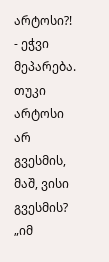არტოსი?! - ეჭვი მეპარება.
თუკი არტოსი არ გვესმის, მაშ, ვისი გვესმის?
„იმ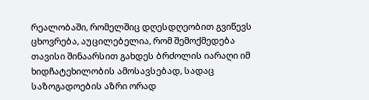რეალობაში, რომელშიც დღესდღეობით გვიწევს ცხოვრება, აუცილებელია, რომ შემოქმედება თავისი შინაარსით გახდეს ბრძოლის იარაღი იმ ხიდჩატეხილობის ამოსავსებად, სადაც საზოგადოების აზრი ორად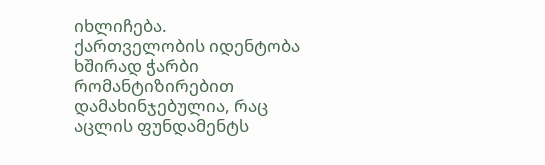იხლიჩება.
ქართველობის იდენტობა ხშირად ჭარბი რომანტიზირებით დამახინჯებულია, რაც აცლის ფუნდამენტს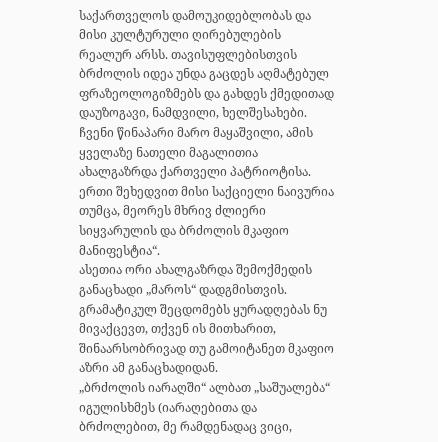საქართველოს დამოუკიდებლობას და მისი კულტურული ღირებულების რეალურ არსს. თავისუფლებისთვის ბრძოლის იდეა უნდა გაცდეს აღმატებულ ფრაზეოლოგიზმებს და გახდეს ქმედითად დაუზოგავი, ნამდვილი, ხელშესახები.
ჩვენი წინაპარი მარო მაყაშვილი, ამის ყველაზე ნათელი მაგალითია ახალგაზრდა ქართველი პატრიოტისა. ერთი შეხედვით მისი საქციელი ნაივურია თუმცა, მეორეს მხრივ ძლიერი სიყვარულის და ბრძოლის მკაფიო მანიფესტია“.
ასეთია ორი ახალგაზრდა შემოქმედის განაცხადი „მაროს“ დადგმისთვის. გრამატიკულ შეცდომებს ყურადღებას ნუ მივაქცევთ, თქვენ ის მითხარით, შინაარსობრივად თუ გამოიტანეთ მკაფიო აზრი ამ განაცხადიდან.
„ბრძოლის იარაღში“ ალბათ „საშუალება“ იგულისხმეს (იარაღებითა და ბრძოლებით, მე რამდენადაც ვიცი,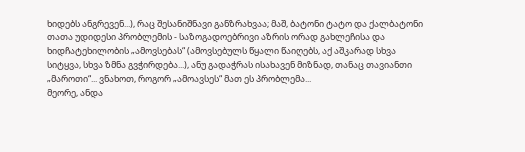ხიდებს ანგრევენ...), რაც შესანიშნავი განზრახვაა; მაშ, ბატონი ტატო და ქალბატონი თათა უდიდესი პრობლემის - საზოგადოებრივი აზრის ორად გახლეჩისა და ხიდჩატეხილობის „ამოვსებას“ (ამოვსებულს წყალი წაიღებს, აქ აშკარად სხვა სიტყვა, სხვა ზმნა გვჭირდება...), ანუ გადაჭრას ისახავენ მიზნად, თანაც თავიანთი „მაროთი“... ვნახოთ, როგორ „ამოავსეს“ მათ ეს პრობლემა...
მეორე, ანდა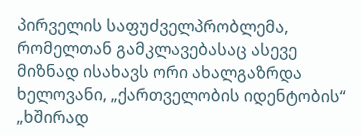პირველის საფუძველპრობლემა, რომელთან გამკლავებასაც ასევე მიზნად ისახავს ორი ახალგაზრდა ხელოვანი, „ქართველობის იდენტობის“ „ხშირად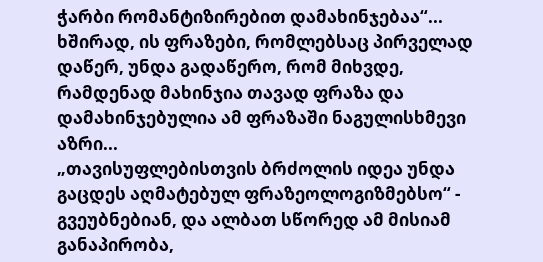ჭარბი რომანტიზირებით დამახინჯებაა“... ხშირად, ის ფრაზები, რომლებსაც პირველად დაწერ, უნდა გადაწერო, რომ მიხვდე, რამდენად მახინჯია თავად ფრაზა და დამახინჯებულია ამ ფრაზაში ნაგულისხმევი აზრი...
„თავისუფლებისთვის ბრძოლის იდეა უნდა გაცდეს აღმატებულ ფრაზეოლოგიზმებსო“ - გვეუბნებიან, და ალბათ სწორედ ამ მისიამ განაპირობა,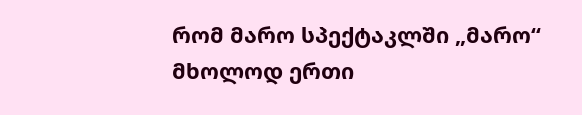რომ მარო სპექტაკლში „მარო“ მხოლოდ ერთი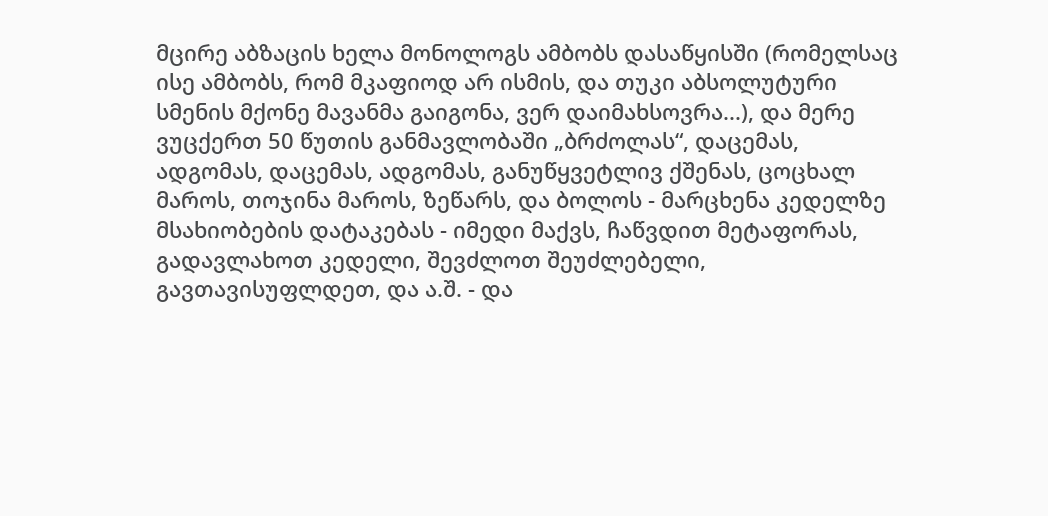მცირე აბზაცის ხელა მონოლოგს ამბობს დასაწყისში (რომელსაც ისე ამბობს, რომ მკაფიოდ არ ისმის, და თუკი აბსოლუტური სმენის მქონე მავანმა გაიგონა, ვერ დაიმახსოვრა...), და მერე ვუცქერთ 50 წუთის განმავლობაში „ბრძოლას“, დაცემას, ადგომას, დაცემას, ადგომას, განუწყვეტლივ ქშენას, ცოცხალ მაროს, თოჯინა მაროს, ზეწარს, და ბოლოს - მარცხენა კედელზე მსახიობების დატაკებას - იმედი მაქვს, ჩაწვდით მეტაფორას, გადავლახოთ კედელი, შევძლოთ შეუძლებელი, გავთავისუფლდეთ, და ა.შ. - და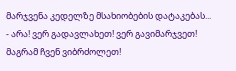მარჯვენა კედელზე მსახიობების დატაკებას... - არა! ვერ გადავლახეთ! ვერ გავიმარჯვეთ! მაგრამ ჩვენ ვიბრძოლეთ!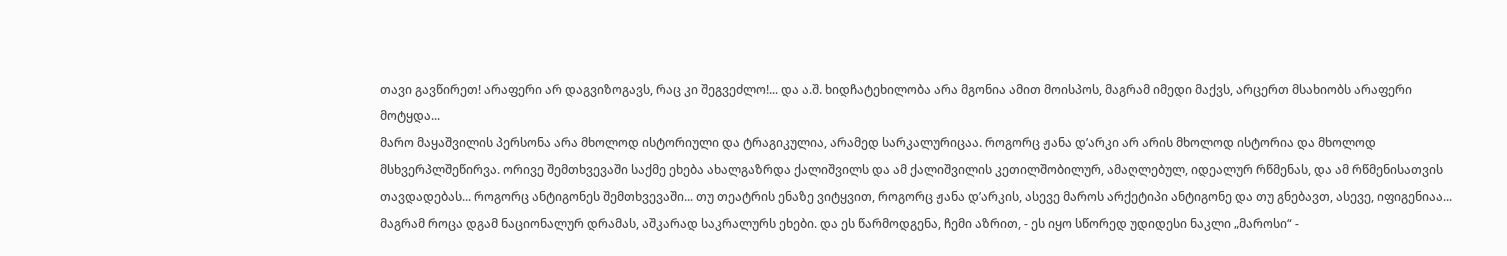თავი გავწირეთ! არაფერი არ დაგვიზოგავს, რაც კი შეგვეძლო!... და ა.შ. ხიდჩატეხილობა არა მგონია ამით მოისპოს, მაგრამ იმედი მაქვს, არცერთ მსახიობს არაფერი მოტყდა...
მარო მაყაშვილის პერსონა არა მხოლოდ ისტორიული და ტრაგიკულია, არამედ სარკალურიცაა. როგორც ჟანა დ’არკი არ არის მხოლოდ ისტორია და მხოლოდ მსხვერპლშეწირვა. ორივე შემთხვევაში საქმე ეხება ახალგაზრდა ქალიშვილს და ამ ქალიშვილის კეთილშობილურ, ამაღლებულ, იდეალურ რწმენას, და ამ რწმენისათვის თავდადებას... როგორც ანტიგონეს შემთხვევაში... თუ თეატრის ენაზე ვიტყვით, როგორც ჟანა დ’არკის, ასევე მაროს არქეტიპი ანტიგონე და თუ გნებავთ, ასევე, იფიგენიაა... მაგრამ როცა დგამ ნაციონალურ დრამას, აშკარად საკრალურს ეხები. და ეს წარმოდგენა, ჩემი აზრით, - ეს იყო სწორედ უდიდესი ნაკლი „მაროსი“ -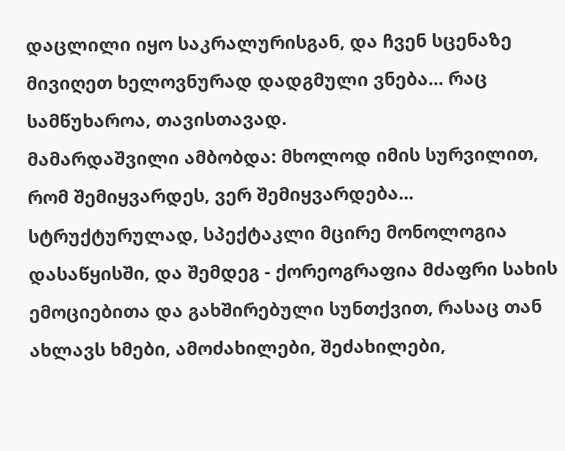დაცლილი იყო საკრალურისგან, და ჩვენ სცენაზე მივიღეთ ხელოვნურად დადგმული ვნება... რაც სამწუხაროა, თავისთავად.
მამარდაშვილი ამბობდა: მხოლოდ იმის სურვილით, რომ შემიყვარდეს, ვერ შემიყვარდება...
სტრუქტურულად, სპექტაკლი მცირე მონოლოგია დასაწყისში, და შემდეგ - ქორეოგრაფია მძაფრი სახის ემოციებითა და გახშირებული სუნთქვით, რასაც თან ახლავს ხმები, ამოძახილები, შეძახილები,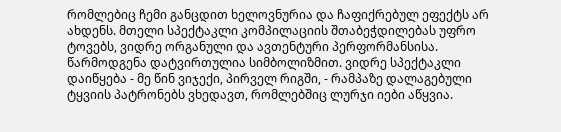რომლებიც ჩემი განცდით ხელოვნურია და ჩაფიქრებულ ეფექტს არ ახდენს. მთელი სპექტაკლი კომპილაციის შთაბეჭდილებას უფრო ტოვებს, ვიდრე ორგანული და ავთენტური პერფორმანსისა.
წარმოდგენა დატვირთულია სიმბოლიზმით. ვიდრე სპექტაკლი დაიწყება - მე წინ ვიჯექი, პირველ რიგში, - რამპაზე დალაგებული ტყვიის პატრონებს ვხედავთ, რომლებშიც ლურჯი იები აწყვია.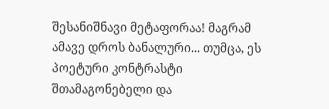შესანიშნავი მეტაფორაა! მაგრამ ამავე დროს ბანალური... თუმცა, ეს პოეტური კონტრასტი შთამაგონებელი და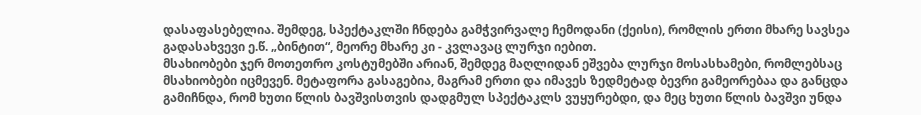დასაფასებელია. შემდეგ, სპექტაკლში ჩნდება გამჭვირვალე ჩემოდანი (ქეისი), რომლის ერთი მხარე სავსეა გადასახვევი ე.წ. „ბინტით“, მეორე მხარე კი - კვლავაც ლურჯი იებით.
მსახიობები ჯერ მოთეთრო კოსტუმებში არიან, შემდეგ მაღლიდან ეშვება ლურჯი მოსასხამები, რომლებსაც მსახიობები იცმევენ. მეტაფორა გასაგებია, მაგრამ ერთი და იმავეს ზედმეტად ბევრი გამეორებაა და განცდა გამიჩნდა, რომ ხუთი წლის ბავშვისთვის დადგმულ სპექტაკლს ვუყურებდი, და მეც ხუთი წლის ბავშვი უნდა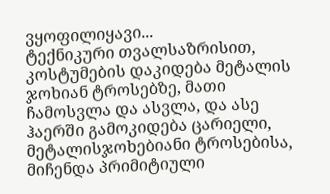ვყოფილიყავი...
ტექნიკური თვალსაზრისით, კოსტუმების დაკიდება მეტალის ჯოხიან ტროსებზე, მათი ჩამოსვლა და ასვლა, და ასე ჰაერში გამოკიდება ცარიელი, მეტალისჯოხებიანი ტროსებისა, მიჩენდა პრიმიტიული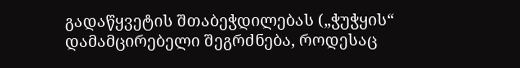გადაწყვეტის შთაბეჭდილებას („ჭუჭყის“ დამამცირებელი შეგრძნება, როდესაც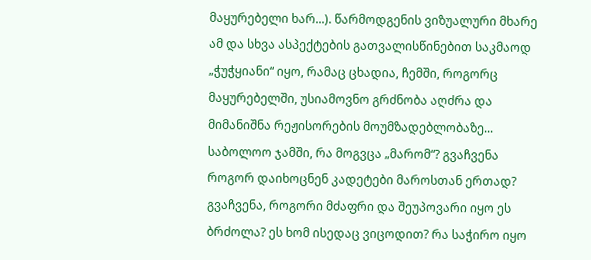მაყურებელი ხარ...). წარმოდგენის ვიზუალური მხარე ამ და სხვა ასპექტების გათვალისწინებით საკმაოდ „ჭუჭყიანი“ იყო, რამაც ცხადია, ჩემში, როგორც მაყურებელში, უსიამოვნო გრძნობა აღძრა და მიმანიშნა რეჟისორების მოუმზადებლობაზე...
საბოლოო ჯამში, რა მოგვცა „მარომ“? გვაჩვენა როგორ დაიხოცნენ კადეტები მაროსთან ერთად? გვაჩვენა, როგორი მძაფრი და შეუპოვარი იყო ეს ბრძოლა? ეს ხომ ისედაც ვიცოდით? რა საჭირო იყო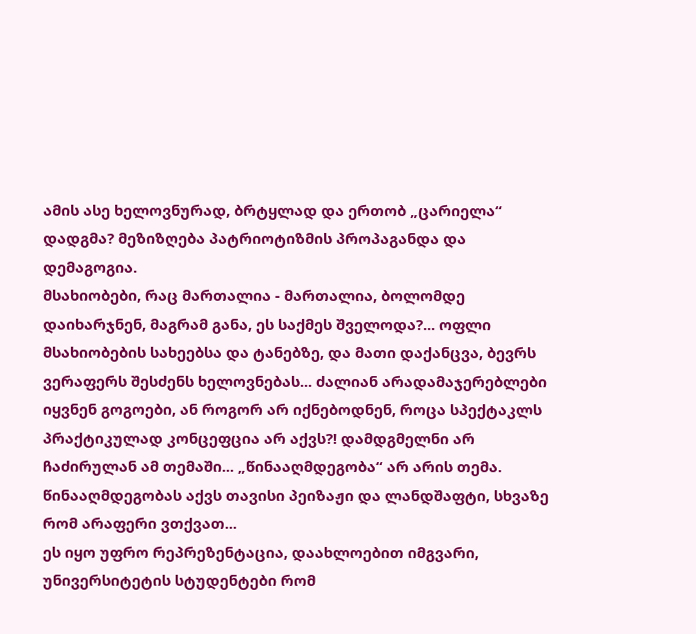ამის ასე ხელოვნურად, ბრტყლად და ერთობ „ცარიელა“ დადგმა? მეზიზღება პატრიოტიზმის პროპაგანდა და დემაგოგია.
მსახიობები, რაც მართალია - მართალია, ბოლომდე დაიხარჯნენ, მაგრამ განა, ეს საქმეს შველოდა?... ოფლი მსახიობების სახეებსა და ტანებზე, და მათი დაქანცვა, ბევრს ვერაფერს შესძენს ხელოვნებას... ძალიან არადამაჯერებლები იყვნენ გოგოები, ან როგორ არ იქნებოდნენ, როცა სპექტაკლს პრაქტიკულად კონცეფცია არ აქვს?! დამდგმელნი არ ჩაძირულან ამ თემაში... „წინააღმდეგობა“ არ არის თემა. წინააღმდეგობას აქვს თავისი პეიზაჟი და ლანდშაფტი, სხვაზე რომ არაფერი ვთქვათ...
ეს იყო უფრო რეპრეზენტაცია, დაახლოებით იმგვარი, უნივერსიტეტის სტუდენტები რომ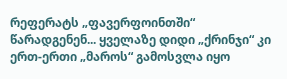რეფერატს „ფავერფოინთში“ წარადგენენ... ყველაზე დიდი „ქრინჯი“ კი ერთ-ერთი „მაროს“ გამოსვლა იყო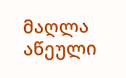მაღლა აწეული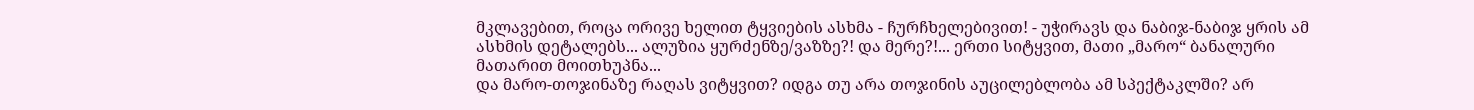მკლავებით, როცა ორივე ხელით ტყვიების ასხმა - ჩურჩხელებივით! - უჭირავს და ნაბიჯ-ნაბიჯ ყრის ამ ასხმის დეტალებს... ალუზია ყურძენზე/ვაზზე?! და მერე?!... ერთი სიტყვით, მათი „მარო“ ბანალური მათარით მოითხუპნა...
და მარო-თოჯინაზე რაღას ვიტყვით? იდგა თუ არა თოჯინის აუცილებლობა ამ სპექტაკლში? არ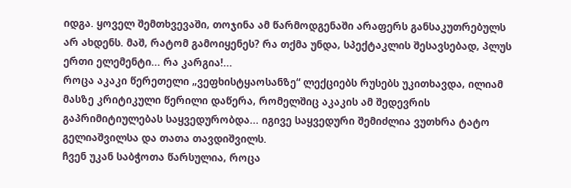იდგა. ყოველ შემთხვევაში, თოჯინა ამ წარმოდგენაში არაფერს განსაკუთრებულს არ ახდენს. მაშ, რატომ გამოიყენეს? რა თქმა უნდა, სპექტაკლის შესავსებად, პლუს ერთი ელემენტი... რა კარგია!...
როცა აკაკი წერეთელი „ვეფხისტყაოსანზე“ ლექციებს რუსებს უკითხავდა, ილიამ მასზე კრიტიკული წერილი დაწერა, რომელშიც აკაკის ამ შედევრის გაპრიმიტიულებას საყვედურობდა... იგივე საყვედური შემიძლია ვუთხრა ტატო გელიაშვილსა და თათა თავდიშვილს.
ჩვენ უკან საბჭოთა წარსულია, როცა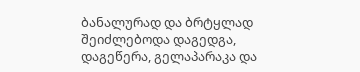ბანალურად და ბრტყლად შეიძლებოდა დაგედგა, დაგეწერა, გელაპარაკა და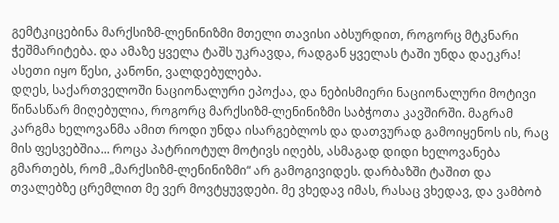გემტკიცებინა მარქსიზმ-ლენინიზმი მთელი თავისი აბსურდით, როგორც მტკნარი ჭეშმარიტება. და ამაზე ყველა ტაშს უკრავდა, რადგან ყველას ტაში უნდა დაეკრა! ასეთი იყო წესი, კანონი, ვალდებულება.
დღეს, საქართველოში ნაციონალური ეპოქაა, და ნებისმიერი ნაციონალური მოტივი წინასწარ მიღებულია, როგორც მარქსიზმ-ლენინიზმი საბჭოთა კავშირში. მაგრამ კარგმა ხელოვანმა ამით როდი უნდა ისარგებლოს და დათვურად გამოიყენოს ის, რაც მის ფესვებშია... როცა პატრიოტულ მოტივს იღებს, ასმაგად დიდი ხელოვანება გმართებს, რომ „მარქსიზმ-ლენინიზმი“ არ გამოგივიდეს. დარბაზში ტაშით და თვალებზე ცრემლით მე ვერ მოვტყუვდები. მე ვხედავ იმას, რასაც ვხედავ, და ვამბობ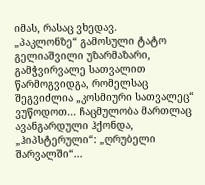იმას, რასაც ვხედავ.
„პაკლონზე“ გამოსული ტატო გელიაშვილი უზარმაზარი, გამჭვირვალე სათვალით წარმოგვიდგა, რომელსაც შეგვიძლია „კოსმიური სათვალეც“ ვუწოდოთ... ჩაცმულობა მართლაც ავანგარდული ჰქონდა, „ჰიპსტერული“: „ღრუბელი შარვალში“...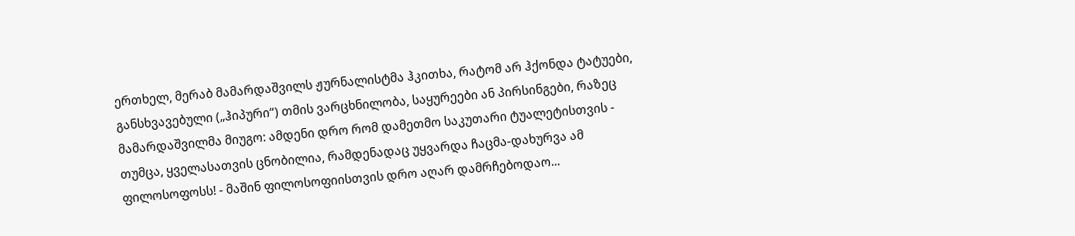ერთხელ, მერაბ მამარდაშვილს ჟურნალისტმა ჰკითხა, რატომ არ ჰქონდა ტატუები, განსხვავებული („ჰიპური“) თმის ვარცხნილობა, საყურეები ან პირსინგები, რაზეც მამარდაშვილმა მიუგო: ამდენი დრო რომ დამეთმო საკუთარი ტუალეტისთვის - თუმცა, ყველასათვის ცნობილია, რამდენადაც უყვარდა ჩაცმა-დახურვა ამ ფილოსოფოსს! - მაშინ ფილოსოფიისთვის დრო აღარ დამრჩებოდაო...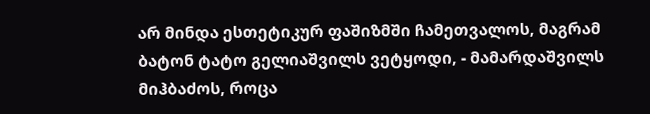არ მინდა ესთეტიკურ ფაშიზმში ჩამეთვალოს, მაგრამ ბატონ ტატო გელიაშვილს ვეტყოდი, - მამარდაშვილს მიჰბაძოს, როცა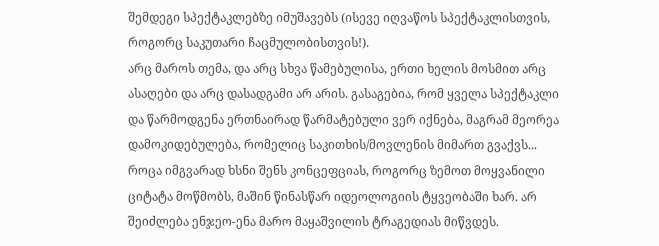შემდეგი სპექტაკლებზე იმუშავებს (ისევე იღვაწოს სპექტაკლისთვის, როგორც საკუთარი ჩაცმულობისთვის!).
არც მაროს თემა, და არც სხვა წამებულისა, ერთი ხელის მოსმით არც ასაღები და არც დასადგამი არ არის. გასაგებია, რომ ყველა სპექტაკლი და წარმოდგენა ერთნაირად წარმატებული ვერ იქნება, მაგრამ მეორეა დამოკიდებულება, რომელიც საკითხის/მოვლენის მიმართ გვაქვს... როცა იმგვარად ხსნი შენს კონცეფციას, როგორც ზემოთ მოყვანილი ციტატა მოწმობს, მაშინ წინასწარ იდეოლოგიის ტყვეობაში ხარ. არ შეიძლება ენჯეო-ენა მარო მაყაშვილის ტრაგედიას მიწვდეს.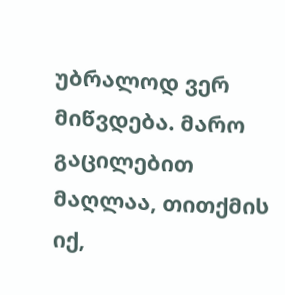უბრალოდ ვერ მიწვდება. მარო გაცილებით მაღლაა, თითქმის იქ,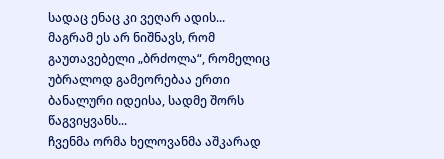სადაც ენაც კი ვეღარ ადის... მაგრამ ეს არ ნიშნავს, რომ გაუთავებელი „ბრძოლა“, რომელიც უბრალოდ გამეორებაა ერთი ბანალური იდეისა, სადმე შორს წაგვიყვანს...
ჩვენმა ორმა ხელოვანმა აშკარად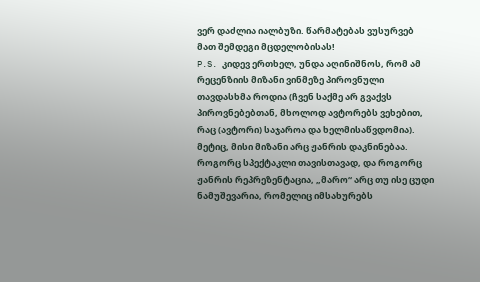ვერ დაძლია იალბუზი. წარმატებას ვუსურვებ მათ შემდეგი მცდელობისას!
P.S. კიდევ ერთხელ, უნდა აღინიშნოს, რომ ამ რეცენზიის მიზანი ვინმეზე პიროვნული თავდასხმა როდია (ჩვენ საქმე არ გვაქვს პიროვნებებთან, მხოლოდ ავტორებს ვეხებით, რაც (ავტორი) საჯაროა და ხელმისაწვდომია). მეტიც, მისი მიზანი არც ჟანრის დაკნინებაა. როგორც სპექტაკლი თავისთავად, და როგორც ჟანრის რეპრეზენტაცია, „მარო“ არც თუ ისე ცუდი ნამუშევარია, რომელიც იმსახურებს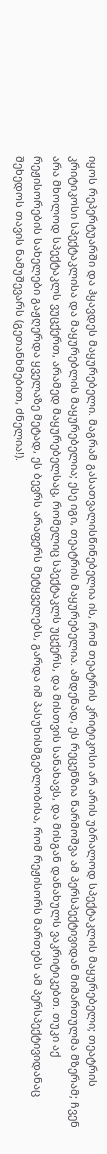იყოს რეპერტუარში და ჰყავდეს მაყურებელი. მაგრამ გასათვალისწინებელია ის, რომ თეატრის კრიტიკოსი არ არის უბრალოდ სპექტაკლის მაყურებელი; თეატრის კრიტიკოსი სპექტაკლისა და მაყურებლის მაყურებელია; ესე იგი, თეატრის მაყურებელია. ამდენად, ეს რეცენზია წარმოშვა ამ პერსპექტივიდან მიმართულმა მზერამ; ჩვენ არა მხოლოდ სპექტაკლს ვუცქერთ, არამედ მაყურებელსაც, რომელიც სპექტაკლს უცქერს, და მისთვის სანახავს, და მისგან დანახულს ვაკრიტიკებთ. თუკი აქ რეჟისორების სახელები გაჟღერდა ყველაზე მეტად, ეს ბევრს არაფერს მეტყველებს, გარდა იმ პასუხისმგებლობისა, რომ რეჟისორს მართებს ამ პერსპექტივიდანაც შეხედოს თავის ნამუშევარს (გეთანხმებით, ძნელია!).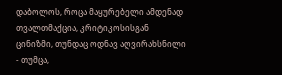დაბოლოს, როცა მაყურებელი ამდენად თვალთმაქცია, კრიტიკოსისგან ცინიზმი, თუნდაც ოდნავ აღვირახსნილი - თუმცა,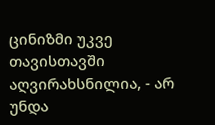ცინიზმი უკვე თავისთავში აღვირახსნილია, - არ უნდა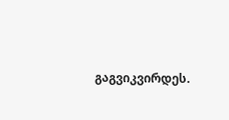გაგვიკვირდეს.